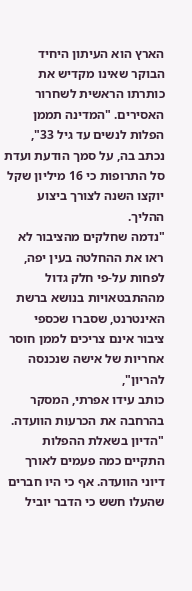הארץ הוא העיתון היחיד הבוקר שאינו מקדיש את כותרתו הראשית לשחרור האסירים. "המדינה תממן הפלות לנשים עד גיל 33", נכתב בה, על סמך הודעת ועדת סל התרופות כי 16 מיליון שקל יוקצו השנה לצורך ביצוע ההליך.
"נדמה שחלקים מהציבור לא ראו את ההחלטה בעין יפה, לפחות על-פי חלק גדול מההתבטאויות בנושא ברשת האינטרנט, שסברו שכספי ציבור אינם צריכים לממן חוסר אחריות של אישה שנכנסה להריון",
כותב עידו אפרתי, המסקר בהרחבה את הכרעות הוועדה. "הדיון בשאלת ההפלות התקיים כמה פעמים לאורך דיוני הוועדה. אף כי היו חברים שהעלו חשש כי הדבר יוביל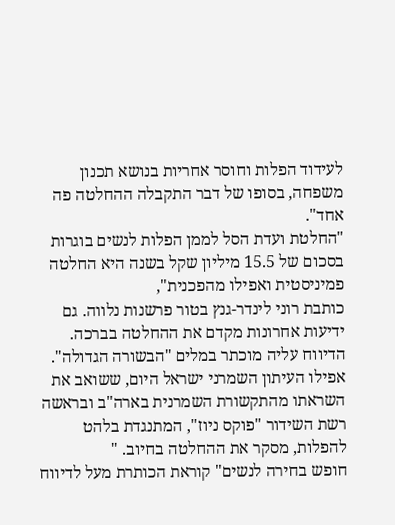לעידוד הפלות וחוסר אחריות בנושא תכנון משפחה, בסופו של דבר התקבלה ההחלטה פה אחד".
"החלטת ועדת הסל לממן הפלות לנשים בוגרות בסכום של 15.5 מיליון שקל בשנה היא החלטה פמיניסטית ואפילו מהפכנית",
כותבת רוני לינדר-גנץ בטור פרשנות נלווה. גם
ידיעות אחרונות מקדם את ההחלטה בברכה. הדיווח עליה מוכתר במלים "הבשורה הגדולה".
אפילו העיתון השמרני ישראל היום, ששואב את השראתו מהתקשורת השמרנית בארה"ב ובראשה רשת השידור "פוקס ניוז", המתנגדת בלהט להפלות, מסקר את ההחלטה בחיוב. "
חופש בחירה לנשים" קוראת הכותרת מעל לדיווח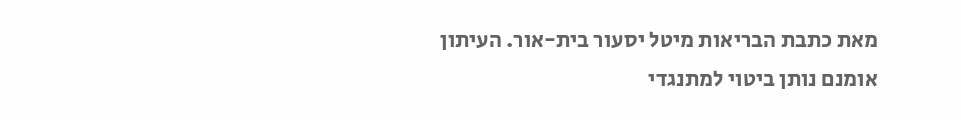מאת כתבת הבריאות מיטל יסעור בית-אור. העיתון אומנם נותן ביטוי למתנגדי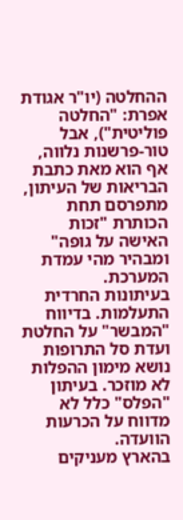ההחלטה (יו"ר אגודת אפרת: "החלטה פוליטית"), אבל
טור-פרשנות נלווה, אף הוא מאת כתבת הבריאות של העיתון, מתפרסם תחת הכותרת "זכות האישה על גופה" ומבהיר מהי עמדת המערכת.
בעיתונות החרדית התעלמות. בדיווח "המבשר" על החלטת ועדת סל התרופות נושא מימון ההפלות לא מוזכר. בעיתון "הפלס" כלל לא מדווח על הכרעות הוועדה.
בהארץ מעניקים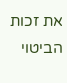את זכות הביטוי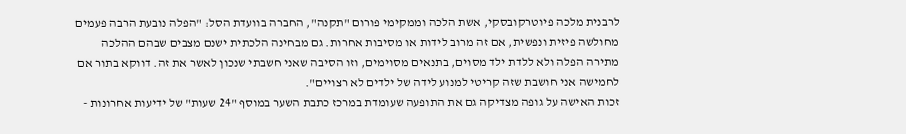לרבנית מלכה פיוטרקובסקי, אשת הלכה וממקימי פורום "תקנה", החברה בוועדת הסל: "הפלה נובעת הרבה פעמים מחולשה פיזית ונפשית, אם זה מרוב לידות או מסיבות אחרות. גם מבחינה הלכתית ישנם מצבים שבהם ההלכה מתירה הפלה ולא ללדת ילד מסוים, בתנאים מסוימים, וזו הסיבה שאני חשבתי שנכון לאשר את זה. דווקא בתור אם לחמישה אני חושבת שזה קריטי למנוע לידה של ילדים לא רצויים".
זכות האישה על גופה מצדיקה גם את התופעה שעומדת במרכז כתבת השער במוסף "24 שעות" של ידיעות אחרונות -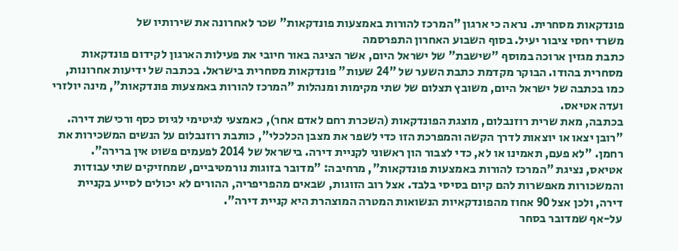פונדקאות מסחרית. נראה כי ארגון "המרכז להורות באמצעות פונדקאות" שכר לאחרונה את שירותיו של
משרד יחסי ציבור יעיל. בסוף השבוע האחרון התפרסמה
כתבת מגזין ארוכה במוסף "שישבת" של ישראל היום, אשר הציגה באור חיובי את פעילות הארגון לקידום פונדקאות מסחרית בהודו. הבוקר מקדמת כתבת השער של "24 שעות" פונדקאות מסחרית בישראל. בכתבה של ידיעות אחרונות, כמו בכתבה של ישראל היום, משובץ תצלום של שתי מקימות ומנהלות "המרכז להורות באמצעות פונדקאות", מינה יולזרי ועדה אטיאס.
בכתבה, מאת שרית רוזנבלום, מוצגת הפונדקאות (השכרת רחם לאדם אחר), כאמצעי לגיטימי לגיוס כסף ורכישת דירה. "רובן יצאו או יוצאות לדרך הקשה והמפרכת הזו כדי לשפר את מצבן הכלכלי", כותבת רוזנבלום על הנשים המשכירות את רחמן. "לא פעם, תאמינו או לא, כדי לצבור הון ראשוני לקניית דירה. בישראל של 2014 לפעמים פשוט אין ברירה".
אטיאס, נציגת "המרכז להורות באמצעות פונדקאות", מרחיבה: "מדובר בזוגות נורמטיביים, שמחזיקים שתי עבודות והמשכורות מאפשרות להם קיום בסיסי בלבד. אצל רוב הזוגות, שבאים מהפריפריה, ההורים לא יכולים לסייע בקניית דירה, ולכן אצל 90 אחוז מהפונדקאיות הנשואות המטרה המוצהרת היא קניית דירה".
על-אף שמדובר בסחר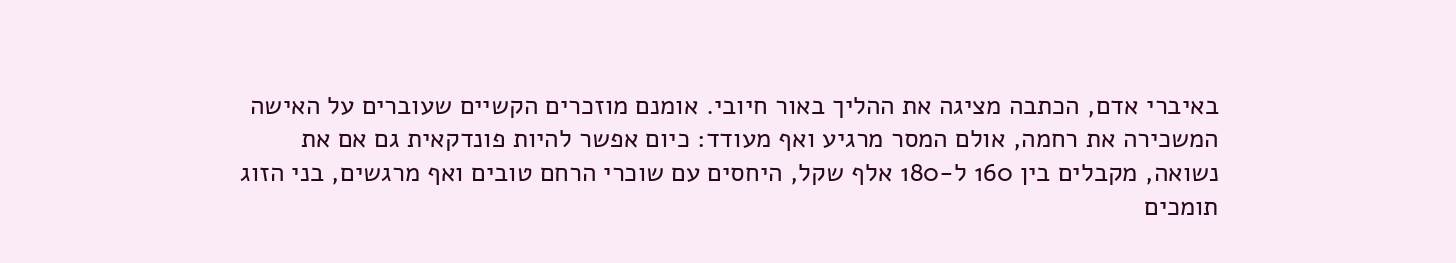באיברי אדם, הכתבה מציגה את ההליך באור חיובי. אומנם מוזכרים הקשיים שעוברים על האישה המשכירה את רחמה, אולם המסר מרגיע ואף מעודד: כיום אפשר להיות פונדקאית גם אם את נשואה, מקבלים בין 160 ל-180 אלף שקל, היחסים עם שוכרי הרחם טובים ואף מרגשים, בני הזוג תומכים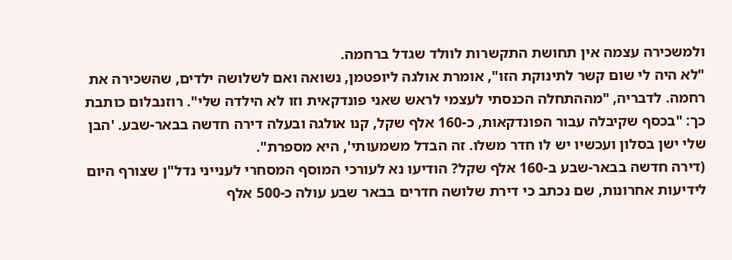ולמשכירה עצמה אין תחושת התקשרות לוולד שגדל ברחמה.
"לא היה לי שום קשר לתינוקת הזו", אומרת אולגה ליופטמן, נשואה ואם לשלושה ילדים, שהשכירה את רחמה. לדבריה, "מההתחלה הכנסתי לעצמי לראש שאני פונדקאית וזו לא הילדה שלי". רוזנבלום כותבת כך: "בכסף שקיבלה עבור הפונדקאות, כ-160 אלף שקל, קנו אולגה ובעלה דירה חדשה בבאר-שבע. 'הבן שלי ישן בסלון ועכשיו יש לו חדר משלו. זה הבדל משמעותי', היא מספרת".
(דירה חדשה בבאר-שבע ב-160 אלף שקל? הודיעו נא לעורכי המוסף המסחרי לענייני נדל"ן שצורף היום לידיעות אחרונות, שם נכתב כי דירת שלושה חדרים בבאר שבע עולה כ-500 אלף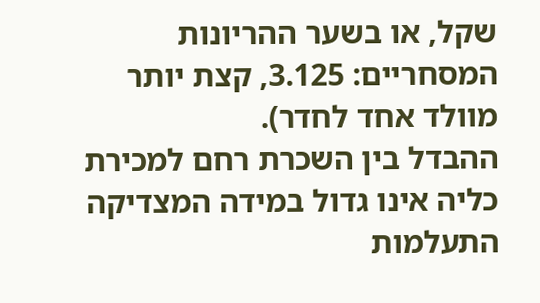שקל, או בשער ההריונות המסחריים: 3.125, קצת יותר מוולד אחד לחדר).
ההבדל בין השכרת רחם למכירת כליה אינו גדול במידה המצדיקה התעלמות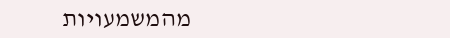מהמשמעויות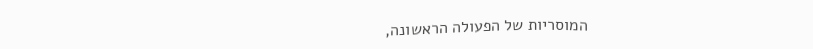המוסריות של הפעולה הראשונה,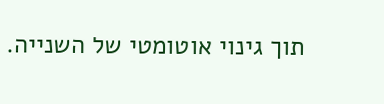תוך גינוי אוטומטי של השנייה.